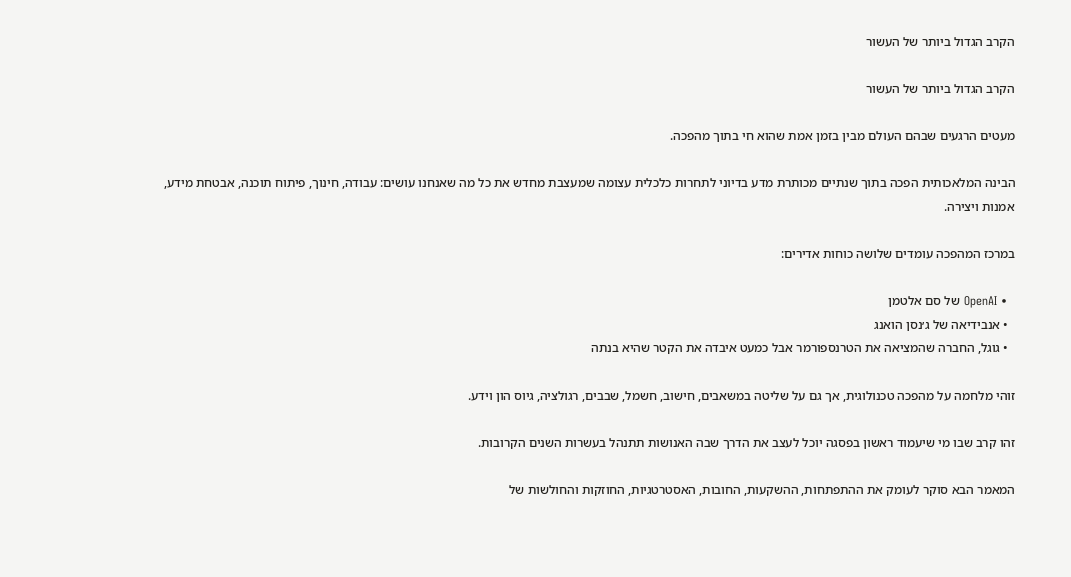הקרב הגדול ביותר של העשור

הקרב הגדול ביותר של העשור

מעטים הרגעים שבהם העולם מבין בזמן אמת שהוא חי בתוך מהפכה.

הבינה המלאכותית הפכה בתוך שנתיים מכותרת מדע בדיוני לתחרות כלכלית עצומה שמעצבת מחדש את כל מה שאנחנו עושים: עבודה, חינוך, פיתוח תוכנה, אבטחת מידע, אמנות ויצירה.

במרכז המהפכה עומדים שלושה כוחות אדירים:

  • OpenAI של סם אלטמן
  • אנבידיאה של ג׳נסן הואנג
  • גוגל, החברה שהמציאה את הטרנספורמר אבל כמעט איבדה את הקטר שהיא בנתה

זוהי מלחמה על מהפכה טכנולוגית, אך גם על שליטה במשאבים, חישוב, חשמל, שבבים, רגולציה, גיוס הון וידע.

זהו קרב שבו מי שיעמוד ראשון בפסגה יוכל לעצב את הדרך שבה האנושות תתנהל בעשרות השנים הקרובות.

המאמר הבא סוקר לעומק את ההתפתחות, ההשקעות, החובות, האסטרטגיות, החוזקות והחולשות של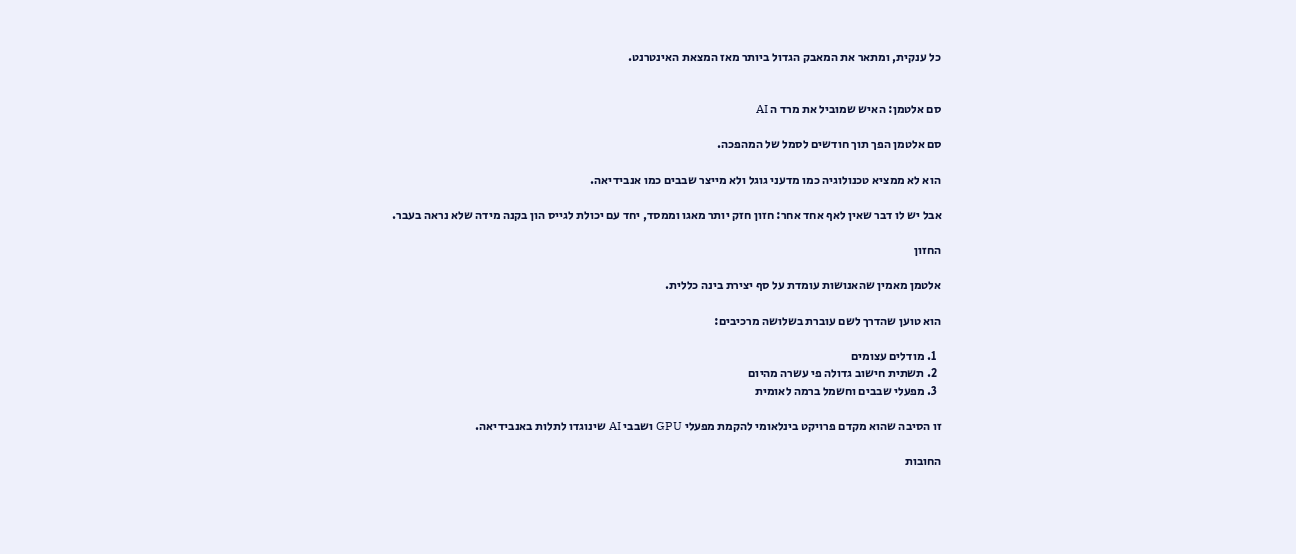כל ענקית, ומתאר את המאבק הגדול ביותר מאז המצאת האינטרנט.


סם אלטמן: האיש שמוביל את מרד ה AI

סם אלטמן הפך תוך חודשים לסמל של המהפכה.

הוא לא ממציא טכנולוגיה כמו מדעני גוגל ולא מייצר שבבים כמו אנבידיאה.

אבל יש לו דבר שאין לאף אחד אחר: חזון חזק יותר מאגו וממסד, יחד עם יכולת לגייס הון בקנה מידה שלא נראה בעבר.

החזון

אלטמן מאמין שהאנושות עומדת על סף יצירת בינה כללית.

הוא טוען שהדרך לשם עוברת בשלושה מרכיבים:

  1. מודלים עצומים
  2. תשתית חישוב גדולה פי עשרה מהיום
  3. מפעלי שבבים וחשמל ברמה לאומית

זו הסיבה שהוא מקדם פרויקט בינלאומי להקמת מפעלי GPU ושבבי AI שינוגדו לתלות באנבידיאה.

החובות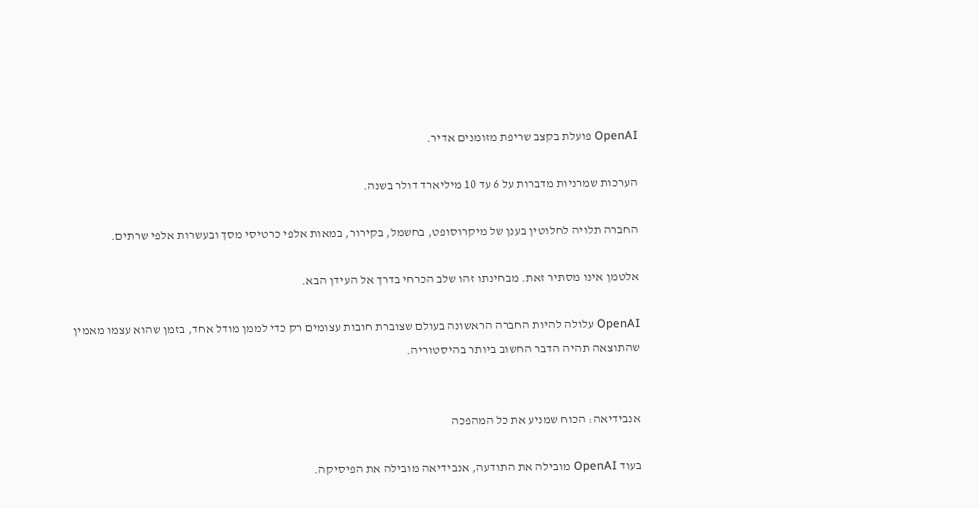OpenAI פועלת בקצב שריפת מזומנים אדיר.

הערכות שמרניות מדברות על 6 עד 10 מיליארד דולר בשנה.

החברה תלויה לחלוטין בענן של מיקרוסופט, בחשמל, בקירור, במאות אלפי כרטיסי מסך ובעשרות אלפי שרתים.

אלטמן אינו מסתיר זאת. מבחינתו זהו שלב הכרחי בדרך אל העידן הבא.

OpenAI עלולה להיות החברה הראשונה בעולם שצוברת חובות עצומים רק כדי לממן מודל אחד, בזמן שהוא עצמו מאמין שהתוצאה תהיה הדבר החשוב ביותר בהיסטוריה.


אנבידיאה: הכוח שמניע את כל המהפכה

בעוד OpenAI מובילה את התודעה, אנבידיאה מובילה את הפיסיקה.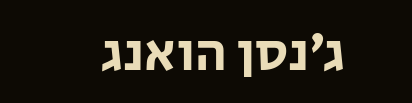ג׳נסן הואנג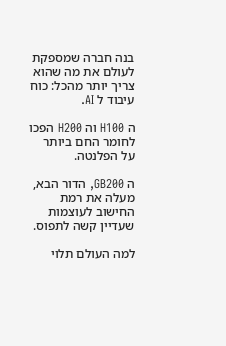בנה חברה שמספקת לעולם את מה שהוא צריך יותר מהכל: כוח עיבוד ל AI.

ה H100 וה H200 הפכו לחומר החם ביותר על הפלנטה.

ה GB200, הדור הבא, מעלה את רמת החישוב לעוצמות שעדיין קשה לתפוס.

למה העולם תלוי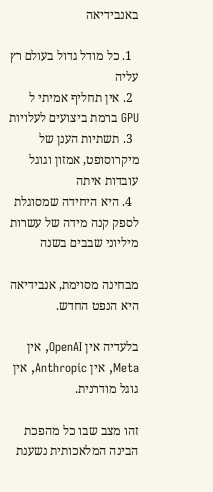באנבידיאה

  1. כל מודל גדול בעולם רץ עליה
  2. אין תחליף אמיתי ל GPU ברמת ביצועים לעלויות
  3. תשתיות הענן של מיקרוסופט, אמזון וגוגל עובדות איתה
  4. היא היחידה שמסוגלת לספק קנה מידה של עשרות מיליוני שבבים בשנה

מבחינה מסוימת, אנבידיאה היא הנפט החדש.

בלעדיה אין OpenAI, אין Meta, אין Anthropic, אין גוגל מודרנית.

זהו מצב שבו כל מהפכת הבינה המלאכותית נשענת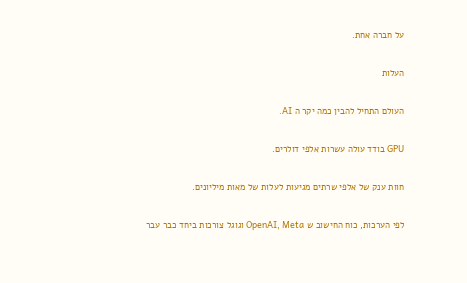על חברה אחת.

העלות

העולם התחיל להבין כמה יקר ה AI.

GPU בודד עולה עשרות אלפי דולרים.

חוות ענק של אלפי שרתים מגיעות לעלות של מאות מיליונים.

לפי הערכות, כוח החישוב ש OpenAI, Meta וגוגל צורכות ביחד כבר עבר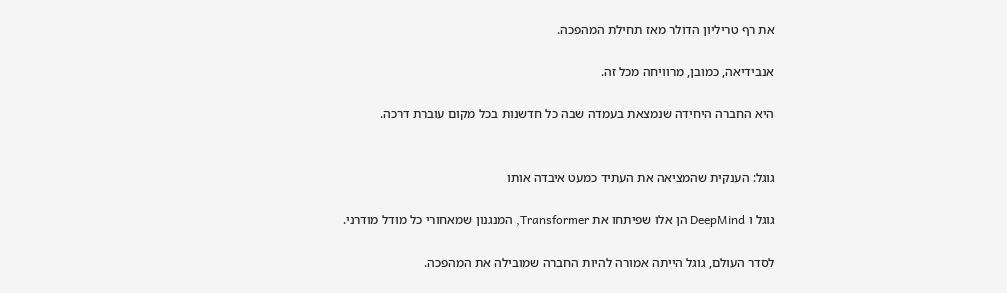את רף טריליון הדולר מאז תחילת המהפכה.

אנבידיאה, כמובן, מרוויחה מכל זה.

היא החברה היחידה שנמצאת בעמדה שבה כל חדשנות בכל מקום עוברת דרכה.


גוגל: הענקית שהמציאה את העתיד כמעט איבדה אותו

גוגל ו DeepMind הן אלו שפיתחו את Transformer, המנגנון שמאחורי כל מודל מודרני.

לסדר העולם, גוגל הייתה אמורה להיות החברה שמובילה את המהפכה.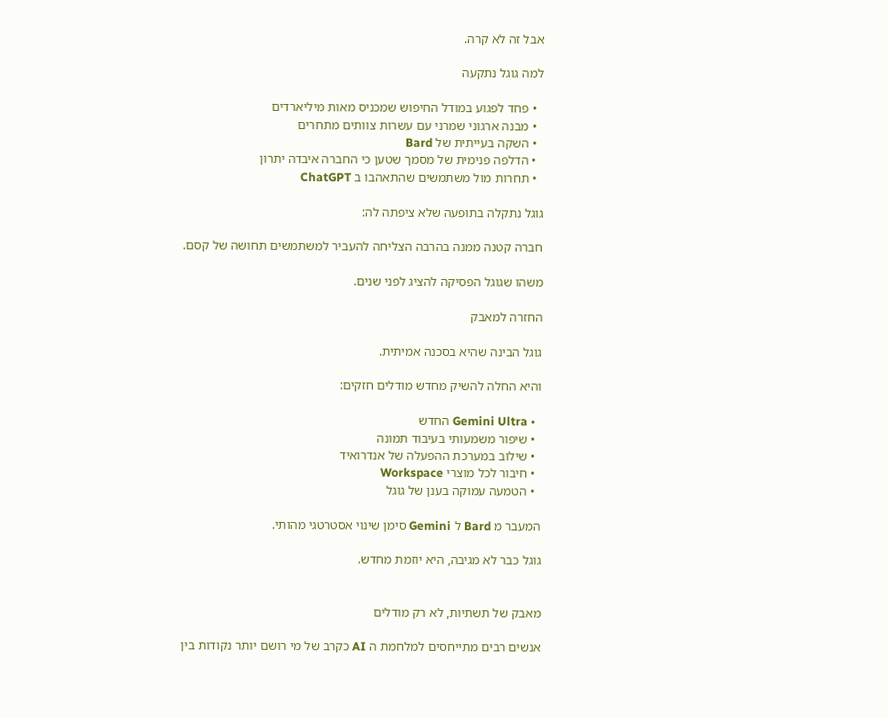אבל זה לא קרה.

למה גוגל נתקעה

  • פחד לפגוע במודל החיפוש שמכניס מאות מיליארדים
  • מבנה ארגוני שמרני עם עשרות צוותים מתחרים
  • השקה בעייתית של Bard
  • הדלפה פנימית של מסמך שטען כי החברה איבדה יתרון
  • תחרות מול משתמשים שהתאהבו ב ChatGPT

גוגל נתקלה בתופעה שלא ציפתה לה:

חברה קטנה ממנה בהרבה הצליחה להעביר למשתמשים תחושה של קסם.

משהו שגוגל הפסיקה להציג לפני שנים.

החזרה למאבק

גוגל הבינה שהיא בסכנה אמיתית.

והיא החלה להשיק מחדש מודלים חזקים:

  • Gemini Ultra החדש
  • שיפור משמעותי בעיבוד תמונה
  • שילוב במערכת ההפעלה של אנדרואיד
  • חיבור לכל מוצרי Workspace
  • הטמעה עמוקה בענן של גוגל

המעבר מ Bard ל Gemini סימן שינוי אסטרטגי מהותי.

גוגל כבר לא מגיבה, היא יוזמת מחדש.


מאבק של תשתיות, לא רק מודלים

אנשים רבים מתייחסים למלחמת ה AI כקרב של מי רושם יותר נקודות בין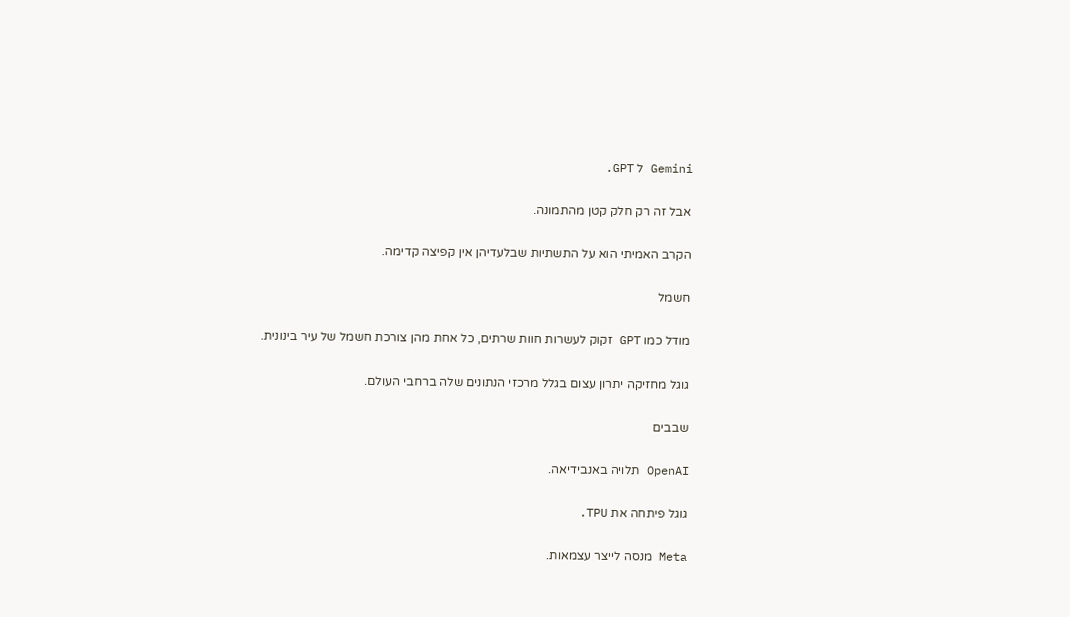Gemini ל GPT.

אבל זה רק חלק קטן מהתמונה.

הקרב האמיתי הוא על התשתיות שבלעדיהן אין קפיצה קדימה.

חשמל

מודל כמו GPT זקוק לעשרות חוות שרתים, כל אחת מהן צורכת חשמל של עיר בינונית.

גוגל מחזיקה יתרון עצום בגלל מרכזי הנתונים שלה ברחבי העולם.

שבבים

OpenAI תלויה באנבידיאה.

גוגל פיתחה את TPU.

Meta מנסה לייצר עצמאות.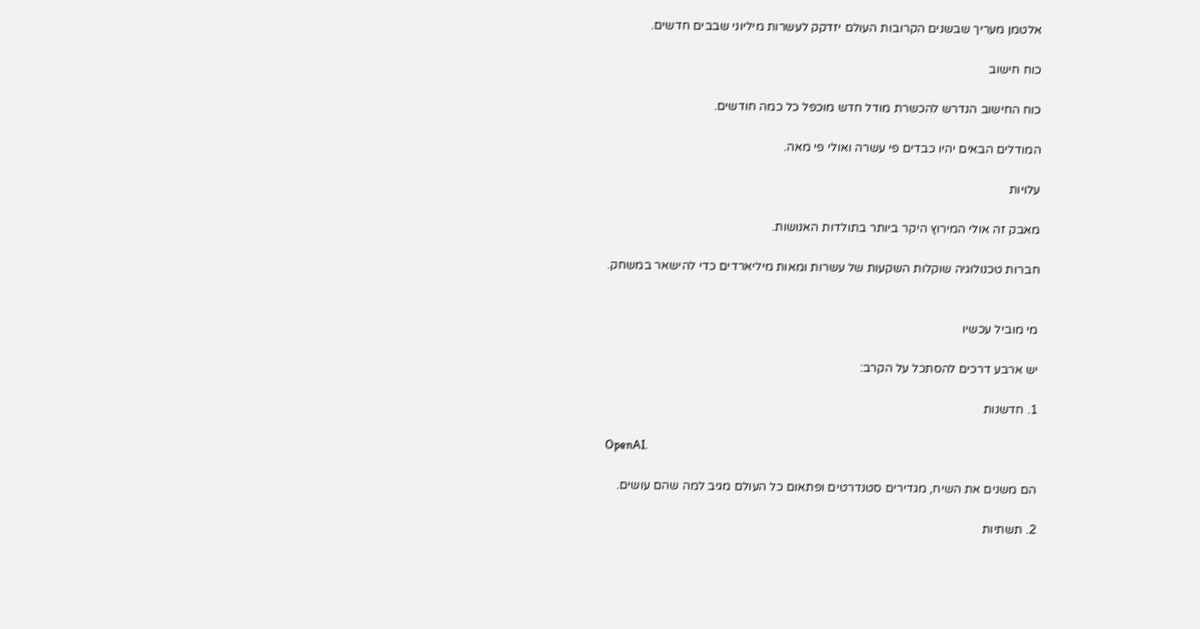אלטמן מעריך שבשנים הקרובות העולם יזדקק לעשרות מיליוני שבבים חדשים.

כוח חישוב

כוח החישוב הנדרש להכשרת מודל חדש מוכפל כל כמה חודשים.

המודלים הבאים יהיו כבדים פי עשרה ואולי פי מאה.

עלויות

מאבק זה אולי המירוץ היקר ביותר בתולדות האנושות.

חברות טכנולוגיה שוקלות השקעות של עשרות ומאות מיליארדים כדי להישאר במשחק.


מי מוביל עכשיו

יש ארבע דרכים להסתכל על הקרב:

1. חדשנות

OpenAI.

הם משנים את השיח, מגדירים סטנדרטים ופתאום כל העולם מגיב למה שהם עושים.

2. תשתיות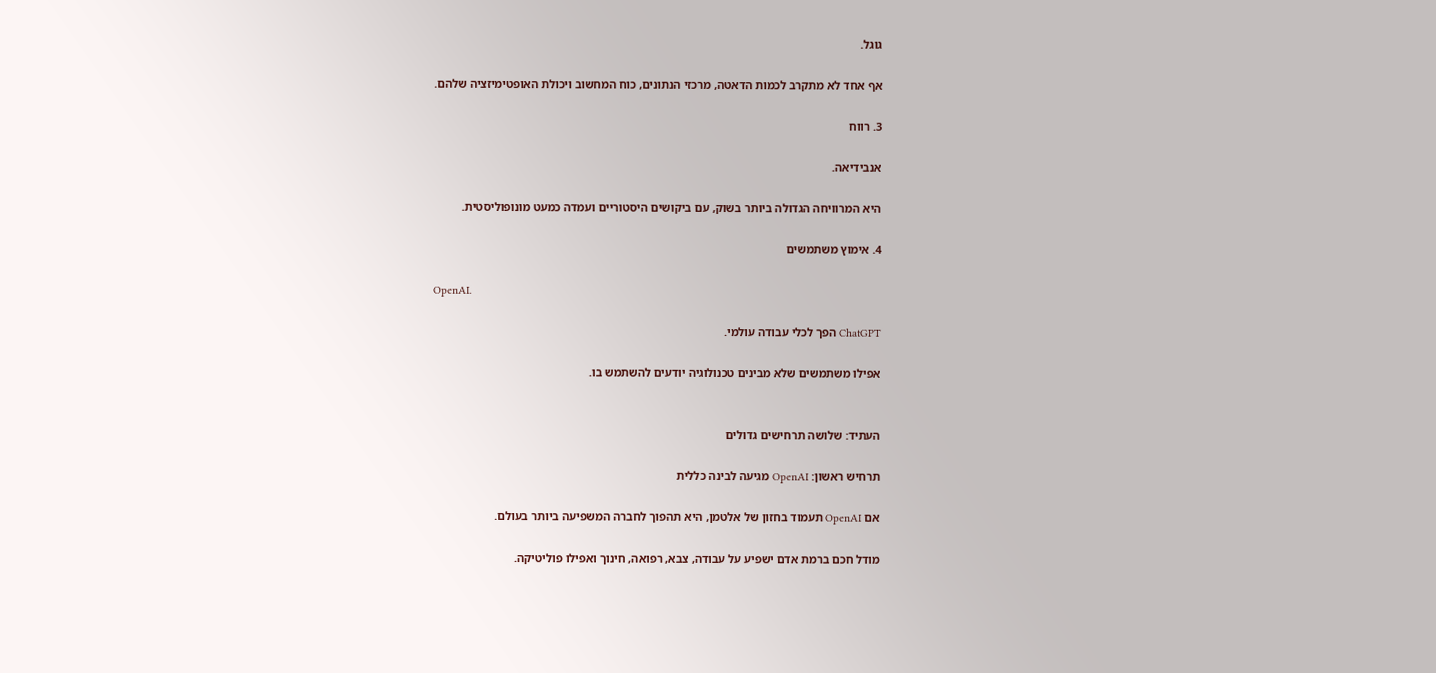גוגל.

אף אחד לא מתקרב לכמות הדאטה, מרכזי הנתונים, כוח המחשוב ויכולת האופטימיזציה שלהם.

3. רווח

אנבידיאה.

היא המרוויחה הגדולה ביותר בשוק, עם ביקושים היסטוריים ועמדה כמעט מונופוליסטית.

4. אימוץ משתמשים

OpenAI.

ChatGPT הפך לכלי עבודה עולמי.

אפילו משתמשים שלא מבינים טכנולוגיה יודעים להשתמש בו.


העתיד: שלושה תרחישים גדולים

תרחיש ראשון: OpenAI מגיעה לבינה כללית

אם OpenAI תעמוד בחזון של אלטמן, היא תהפוך לחברה המשפיעה ביותר בעולם.

מודל חכם ברמת אדם ישפיע על עבודה, צבא, רפואה, חינוך ואפילו פוליטיקה.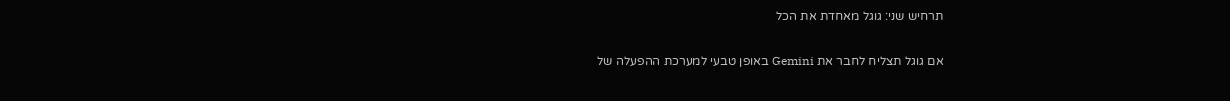תרחיש שני: גוגל מאחדת את הכל

אם גוגל תצליח לחבר את Gemini באופן טבעי למערכת ההפעלה של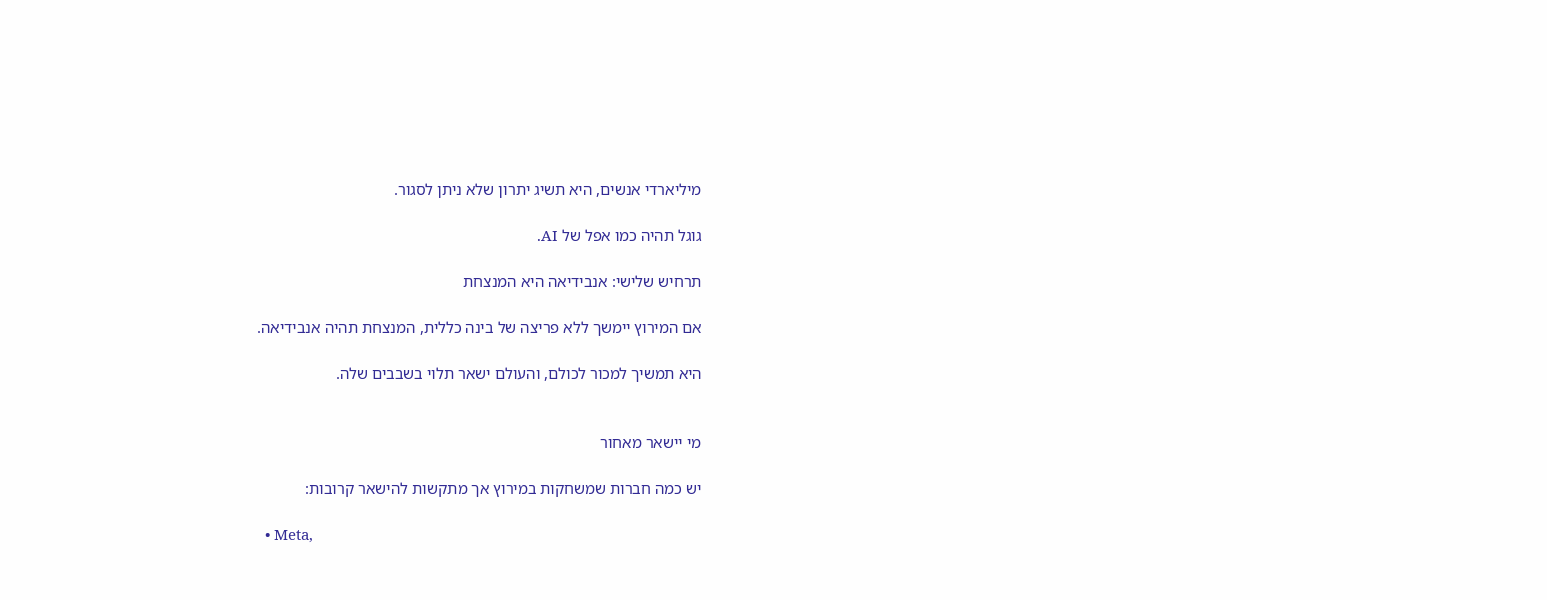מיליארדי אנשים, היא תשיג יתרון שלא ניתן לסגור.

גוגל תהיה כמו אפל של AI.

תרחיש שלישי: אנבידיאה היא המנצחת

אם המירוץ יימשך ללא פריצה של בינה כללית, המנצחת תהיה אנבידיאה.

היא תמשיך למכור לכולם, והעולם ישאר תלוי בשבבים שלה.


מי יישאר מאחור

יש כמה חברות שמשחקות במירוץ אך מתקשות להישאר קרובות:

  • Meta,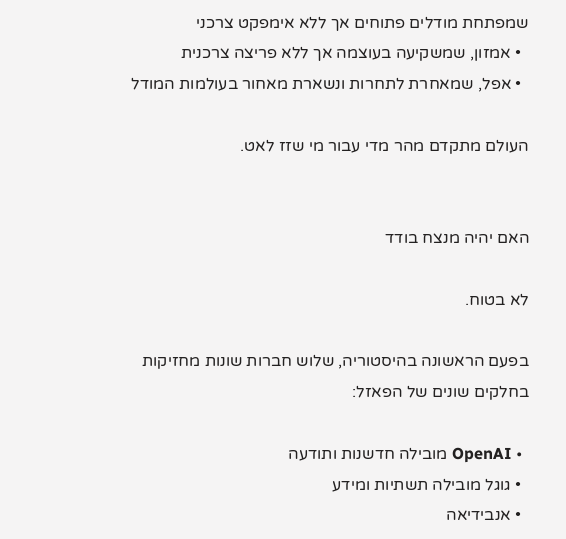שמפתחת מודלים פתוחים אך ללא אימפקט צרכני
  • אמזון, שמשקיעה בעוצמה אך ללא פריצה צרכנית
  • אפל, שמאחרת לתחרות ונשארת מאחור בעולמות המודל

העולם מתקדם מהר מדי עבור מי שזז לאט.


האם יהיה מנצח בודד

לא בטוח.

בפעם הראשונה בהיסטוריה, שלוש חברות שונות מחזיקות בחלקים שונים של הפאזל:

  • OpenAI מובילה חדשנות ותודעה
  • גוגל מובילה תשתיות ומידע
  • אנבידיאה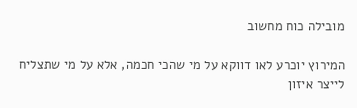מובילה כוח מחשוב

המירוץ יוכרע לאו דווקא על מי שהכי חכמה, אלא על מי שתצליח לייצר איזון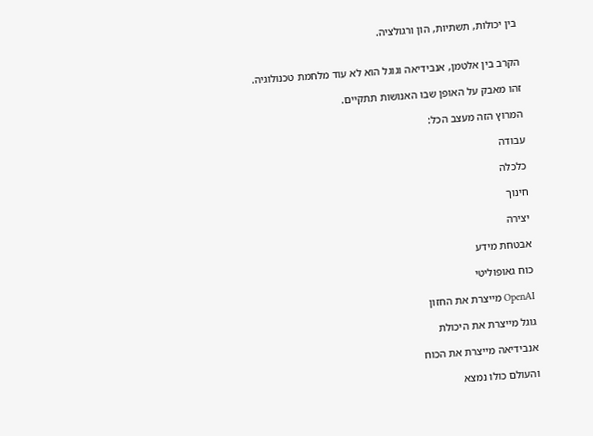בין יכולות, תשתיות, הון ורגולציה.


הקרב בין אלטמן, אנבידיאה וגוגל הוא לא עוד מלחמת טכנולוגיה.

זהו מאבק על האופן שבו האנושות תתקיים.

המרוץ הזה מעצב הכל:

עבודה

כלכלה

חינוך

יצירה

אבטחת מידע

כוח גאופוליטי

OpenAI מייצרת את החזון

גוגל מייצרת את היכולת

אנבידיאה מייצרת את הכוח

והעולם כולו נמצא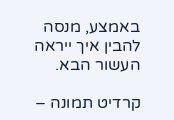באמצע, מנסה להבין איך ייראה העשור הבא.

קרדיט תמונה –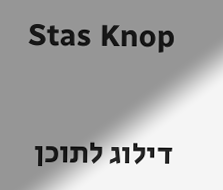Stas Knop


דילוג לתוכן